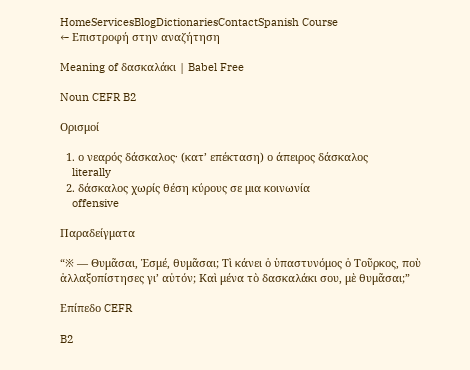HomeServicesBlogDictionariesContactSpanish Course
← Επιστροφή στην αναζήτηση

Meaning of δασκαλάκι | Babel Free

Noun CEFR B2

Ορισμοί

  1. ο νεαρός δάσκαλος· (κατ’ επέκταση) ο άπειρος δάσκαλος
    literally
  2. δάσκαλος χωρίς θέση κύρους σε μια κοινωνία
    offensive

Παραδείγματα

“※ — Θυμᾶσαι, Ἐσμέ, θυμᾶσαι; Τὶ κάνει ὁ ὑπαστυνόμος ὁ Τοῦρκος, ποὺ ἀλλαξοπίστησες γι’ αὐτόν; Καὶ μένα τὸ δασκαλάκι σου, μὲ θυμᾶσαι;”

Επίπεδο CEFR

B2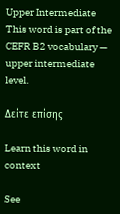Upper Intermediate
This word is part of the CEFR B2 vocabulary — upper intermediate level.

Δείτε επίσης

Learn this word in context

See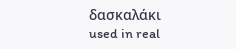δασκαλάκι used in real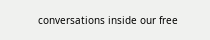conversations inside our free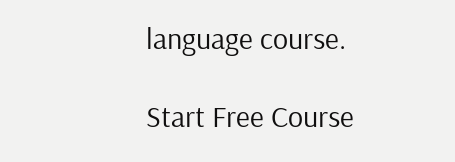language course.

Start Free Course